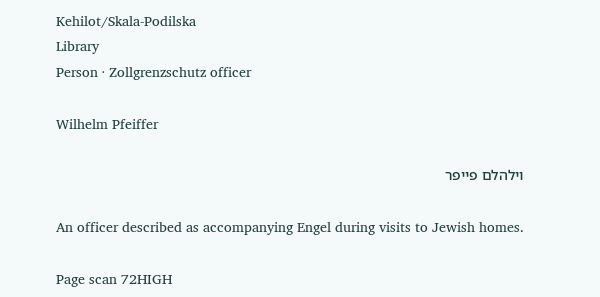Kehilot/Skala-Podilska
Library
Person · Zollgrenzschutz officer

Wilhelm Pfeiffer

וילהלם פייפר

An officer described as accompanying Engel during visits to Jewish homes.

Page scan 72HIGH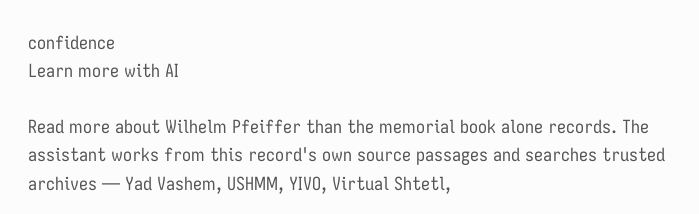confidence
Learn more with AI

Read more about Wilhelm Pfeiffer than the memorial book alone records. The assistant works from this record's own source passages and searches trusted archives — Yad Vashem, USHMM, YIVO, Virtual Shtetl,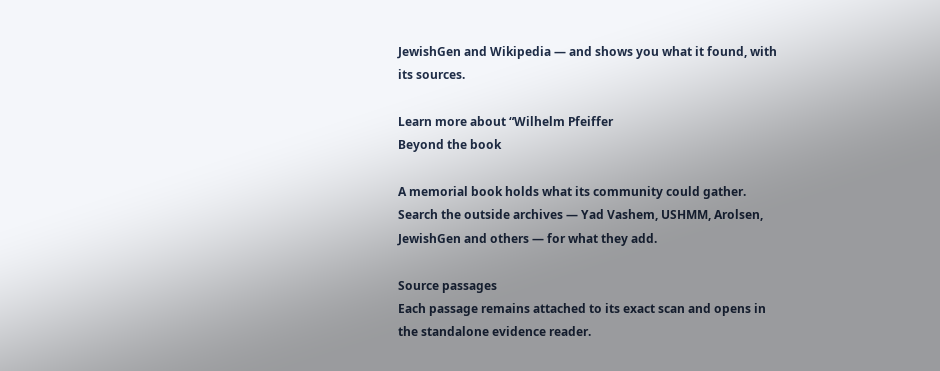JewishGen and Wikipedia — and shows you what it found, with its sources.

Learn more about “Wilhelm Pfeiffer
Beyond the book

A memorial book holds what its community could gather. Search the outside archives — Yad Vashem, USHMM, Arolsen, JewishGen and others — for what they add.

Source passages
Each passage remains attached to its exact scan and opens in the standalone evidence reader.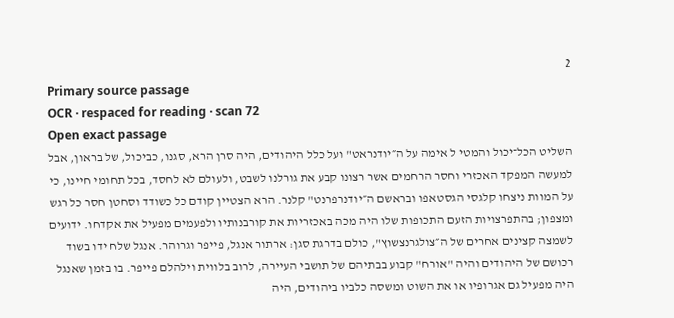2
Primary source passage
OCR · respaced for reading · scan 72
Open exact passage
השליט הכל־יכול והמטי ל אימה על ה״יודנראט" ועל כלל היהודים, היה סרן הרא, סגנו, כביכול, של בראון, אבל למעשה המפקד האכזרי וחסר הרחמים אשר רצונו קבע את גורלנו לשבט, ולעולם לא לחסד, בכל תחומי חיינו, כי על המוות ניצחו קלגסי הגסטאפו ובראשם ה״יודנרפרנט" קלנר. הרא הצטיין קודם כל כשודד וסחטן חסר כל רגש ומצפון; בהתפרצויות הזעם התכופות שלו היה מכה באכזריות את קורבנותיו ולפעמים מפעיל את אקדחו. ידועים לשמצה קצינים אחרים של ה״צולגרנצשוץ", כולם בדרגת סגן: ארתור אנגל, פייפר וגרוהר. אנגל שלח ידו בשוד רכושם של היהודים והיה "אורח" קבוע בבתיהם של תושבי העיירה, לרוב בלווית וילהלם פייפר. בו בזמן שאנגל היה מפעיל גם אגרופיו או את השוט ומשסה כלביו ביהודים, היה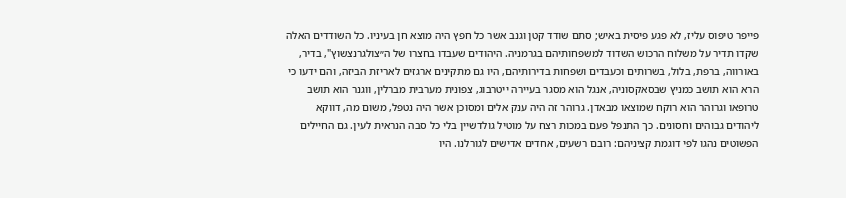פייפר טיפוס עליז, לא פגע פיסית באיש; סתם שודד קטן וגנב אשר כל חפץ היה מוצא חן בעיניו. כל השודדים האלה שקדו תדיר על משלוח הרכוש השדוד למשפחותיהם בגרמניה. היהודים שעבדו בחצרו של ה״צולגרנצשוץ", בדיר, באורווה, ברפת, בלול, בשרותים וכעבדים ושפחות בדירותיהם, היו גם מתקינים ארגזים לאריזת הביזה, והם ידעו כי הרא הוא תושב כמניץ שבסאקסוניה, אנגל הוא מסגר בעיירה ייטרבוג, צפונית מערבית מברלין, ווגנר הוא תושב טרופאו וגרוהר הוא רוקח שמוצאו מבאדן. גרוהר זה היה ענק אלים ומסוכן אשר היה נטפל, משום מה, דווקא ליהודים גבוהים וחסונים. כך התנפל פעם במכות רצח על מוטיל גולדשיין בלי כל סבה הנראית לעין. גם החיילים הפשוטים נהגו לפי דוגמת קציניהם: רובם רשעים, אחדים אדישים לגורלנו. היו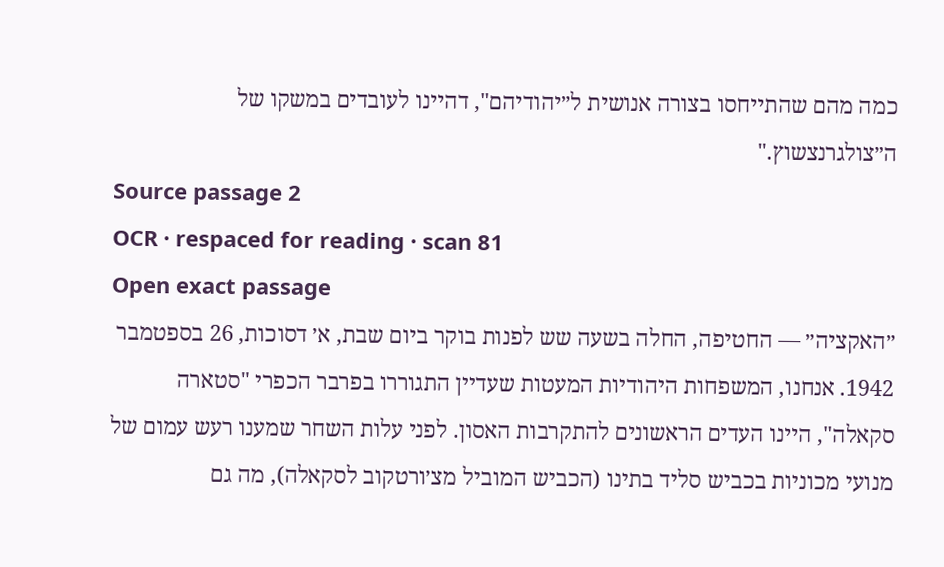כמה מהם שהתייחסו בצורה אנושית ל״יהודיהם", דהיינו לעובדים במשקו של ה״צולגרנצשוץ."
Source passage 2
OCR · respaced for reading · scan 81
Open exact passage
״האקציה״ — החטיפה, החלה בשעה שש לפנות בוקר ביום שבת, א׳ דסוכות, 26 בספטמבר 1942. אנחנו, המשפחות היהודיות המעטות שעדיין התגוררו בפרבר הכפרי "סטארה סקאלה", היינו העדים הראשונים להתקרבות האסון. לפני עלות השחר שמענו רעש עמום של מנועי מכוניות בכביש סליד בתינו (הכביש המוביל מצ׳ורטקוב לסקאלה), מה גם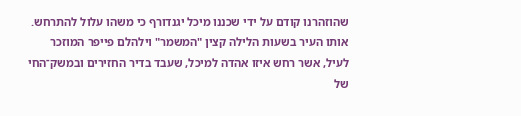שהוזהרנו קודם על ידי שכננו מיכל יגנדורף כי משהו עלול להתרחש. אותו העיר בשעות הלילה קצין "המשמר" וילהלם פייפר המוזכר לעיל, אשר רחש איזו אהדה למיכל, שעבד בדיר החזירים ובמשק־החי של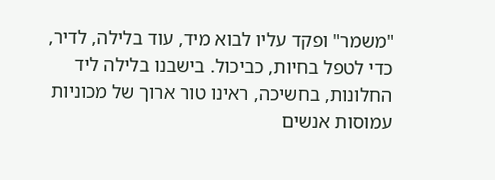"משמר" ופקד עליו לבוא מיד, עוד בלילה, לדיר, כדי לטפל בחיות, כביכול. בישבנו בלילה ליד החלונות, בחשיכה, ראינו טור ארוך של מכוניות עמוסות אנשים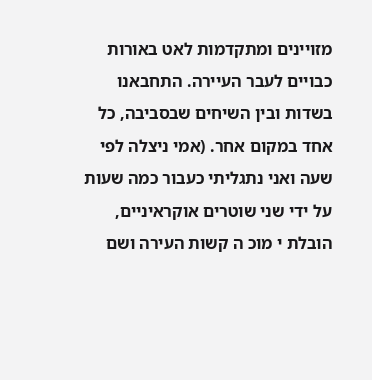מזויינים ומתקדמות לאט באורות כבויים לעבר העיירה. התחבאנו בשדות ובין השיחים שבסביבה, כל אחד במקום אחר. (אמי ניצלה לפי שעה ואני נתגליתי כעבור כמה שעות על ידי שני שוטרים אוקראיניים, הובלת י מוכ ה קשות העירה ושם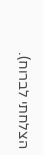הצלחתי לברוח).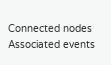Connected nodes
Associated events